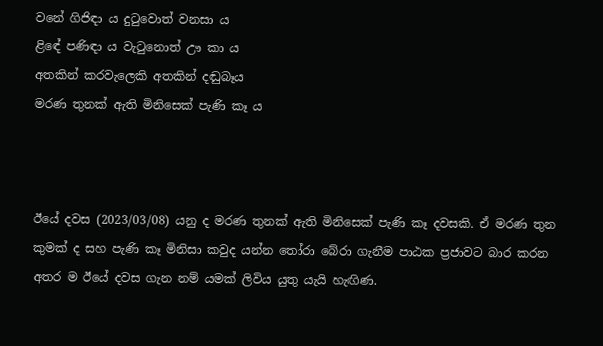වනේ ගිජිඳා ය දුටුවොත් වනසා ය
ළිඳේ පණිඳා ය වැටුනොත් ඌ කා ය
අතකින් කරවැලෙකි අතකින් දඬුබෑය
මරණ තුනක් ඇති මිනිසෙක් පැණි කෑ ය



ඊයේ දවස (2023/03/08) යනු ද මරණ තුනක් ඇති මිනිසෙක් පැණි කෑ දවසකි. ඒ මරණ තුන කුමක් ද සහ පැණි කෑ මිනිසා කවුද යන්න තෝරා බේරා ගැනීම පාඨක ප්‍රජාවට බාර කරන අතර ම ඊයේ දවස ගැන නම් යමක් ලිවිය යුතු යැයි හැඟිණ.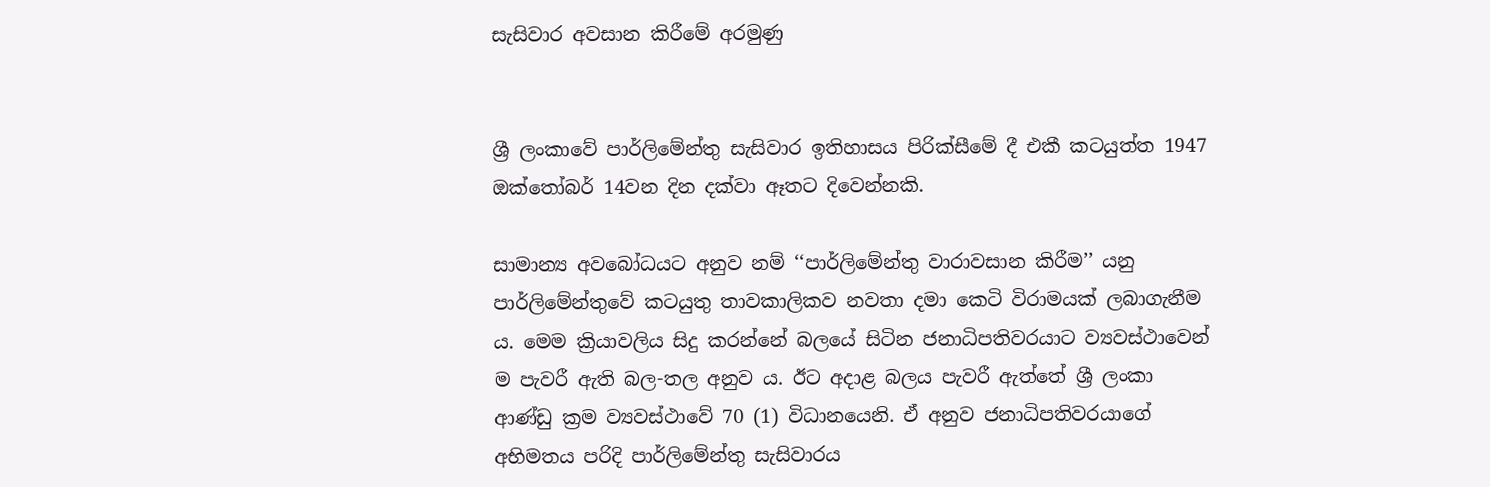සැසිවාර අවසාන කිරීමේ අරමුණු


ශ්‍රී ලංකාවේ පාර්ලිමේන්තු සැසිවාර ඉතිහාසය පිරික්සීමේ දී එකී කටයුත්ත 1947 ඔක්තෝබර් 14වන දින දක්වා ඈතට දිවෙන්නකි.

සාමාන්‍ය අවබෝධයට අනුව නම් ‘‘පාර්ලිමේන්තු වාරාවසාන කිරීම’’ යනු පාර්ලිමේන්තුවේ කටයුතු තාවකාලිකව නවතා දමා කෙටි විරාමයක් ලබාගැනීම ය. මෙම ක්‍රියාවලිය සිදු කරන්නේ බලයේ සිටින ජනාධිපතිවරයාට ව්‍යවස්ථාවෙන් ම පැවරී ඇති බල-තල අනුව ය. ඊට අදාළ බලය පැවරී ඇත්තේ ශ්‍රී ලංකා ආණ්ඩු ක්‍රම ව්‍යවස්ථාවේ 70 (1) විධානයෙනි. ඒ අනුව ජනාධිපතිවරයාගේ අභිමතය පරිදි පාර්ලිමේන්තු සැසිවාරය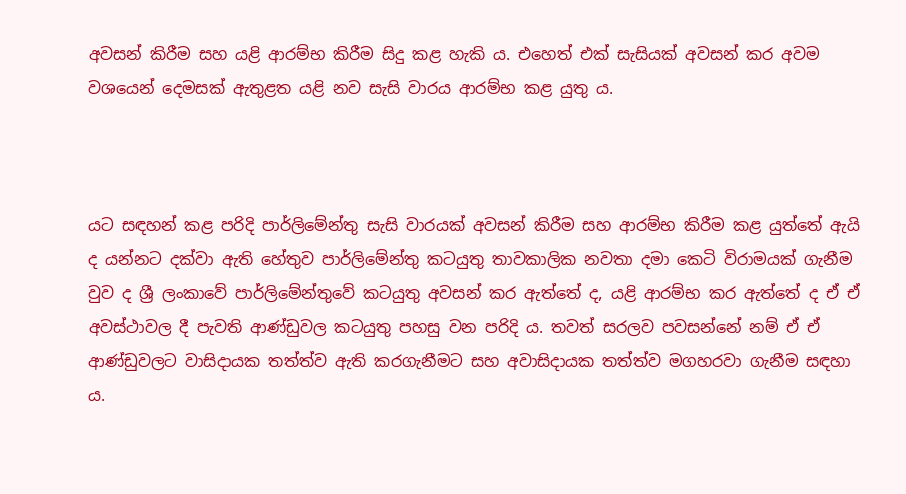අවසන් කිරීම සහ යළි ආරම්භ කිරීම සිදු කළ හැකි ය. එහෙත් එක් සැසියක් අවසන් කර අවම වශයෙන් දෙමසක් ඇතුළත යළි නව සැසි වාරය ආරම්භ කළ යුතු ය.



යට සඳහන් කළ පරිදි පාර්ලිමේන්තු සැසි වාරයක් අවසන් කිරීම සහ ආරම්භ කිරීම කළ යුත්තේ ඇයි ද යන්නට දක්වා ඇති හේතුව පාර්ලිමේන්තු කටයුතු තාවකාලික නවතා දමා කෙටි විරාමයක් ගැනීම වුව ද ශ්‍රී ලංකාවේ පාර්ලිමේන්තුවේ කටයුතු අවසන් කර ඇත්තේ ද, යළි ආරම්භ කර ඇත්තේ ද ඒ ඒ අවස්ථාවල දී පැවති ආණ්ඩුවල කටයුතු පහසු වන පරිදි ය. තවත් සරලව පවසන්නේ නම් ඒ ඒ ආණ්ඩුවලට වාසිදායක තත්ත්ව ඇති කරගැනීමට සහ අවාසිදායක තත්ත්ව මගහරවා ගැනීම සඳහා ය.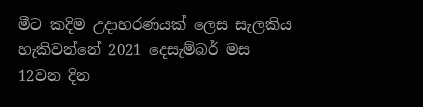මීට කදිම උදාහරණයක් ලෙස සැලකිය හැකිවන්නේ 2021 දෙසැම්බර් මස 12වන දින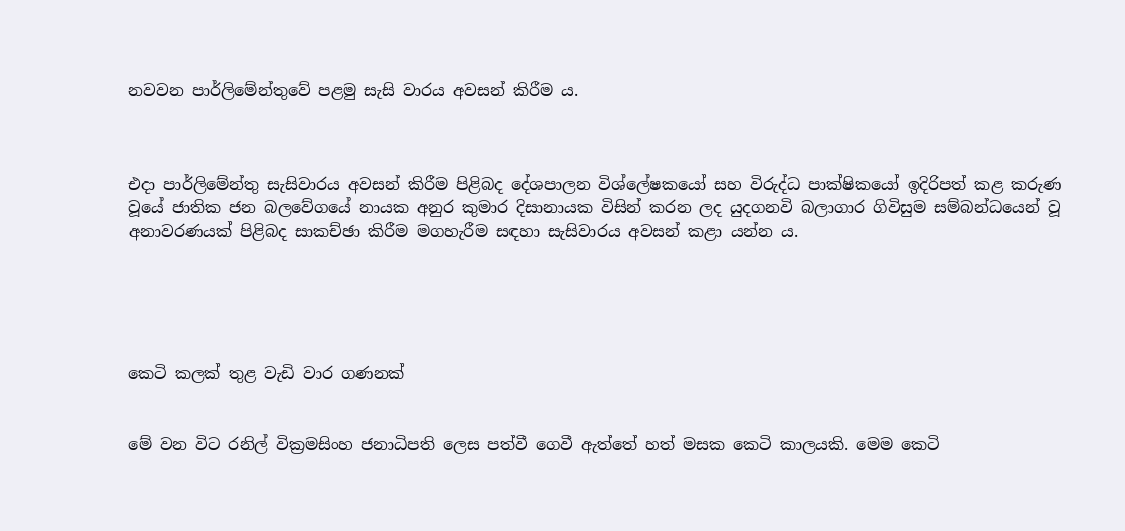නවවන පාර්ලිමේන්තුවේ පළමු සැසි වාරය අවසන් කිරීම ය.



එදා පාර්ලිමේන්තු සැසිවාරය අවසන් කිරීම පිළිබද දේශපාලන විශ්ලේෂකයෝ සහ විරුද්ධ පාක්ෂිකයෝ ඉදිරිපත් කළ කරුණ වූයේ ජාතික ජන බලවේගයේ නායක අනුර කුමාර දිසානායක විසින් කරන ලද යුදගනවි බලාගාර ගිවිසුම සම්බන්ධයෙන් වූ අනාවරණයක් පිළිබද සාකච්ඡා කිරීම මගහැරීම සඳහා සැසිවාරය අවසන් කළා යන්න ය.





කෙටි කලක් තුළ වැඩි වාර ගණනක්


මේ වන විට රනිල් වික්‍රමසිංහ ජනාධිපති ලෙස පත්වී ගෙවී ඇත්තේ හත් මසක කෙටි කාලයකි. මෙම කෙටි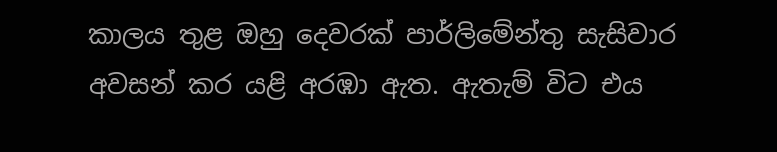කාලය තුළ ඔහු දෙවරක් පාර්ලිමේන්තු සැසිවාර අවසන් කර යළි අරඹා ඇත. ඇතැම් විට එය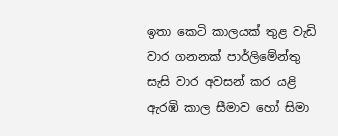ඉතා කෙටි කාලයක් තුළ වැඩි වාර ගනනක් පාර්ලිමේන්තු සැසි වාර අවසන් කර යළි ඇරඹි කාල සීමාව හෝ සිමා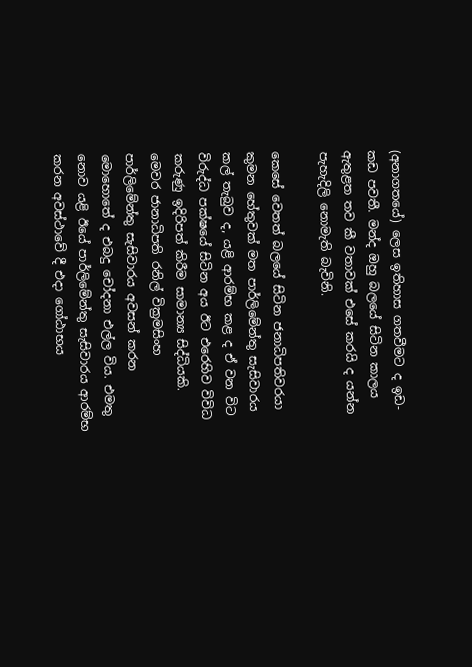(අනාගතයේ) ලෙස ඉතිහාස ගතවීමට ද ඉඩ-කඩ පවතී. මන්ද ඔහු බලයේ සිටින කාලය ඇතුළත තව කී වතාවක් එසේ කරයි ද යන්න පැහැදිලි නොමැති බැවිනි.

කෙසේ වෙතත් බලයේ සිටින ජනාධිපතිවරයා කුමන හේතුවක් මත පාර්ලිමේන්තු සැසිවාරය කල් තැබුව ද, යළි ආරම්භ කළ ද ඒ වන විට විරුද්ධ පක්ෂයේ සිටින අය ඊට එරෙහිව විවිධ කරුණු ඉදිරිපත් කිරීම සාමාන්‍ය සිද්ධියකි. මෙවර ජානාධිපති රනිල් වික්‍රමසිංහ පාර්ලිමේන්තු සැසිවාරය අවසන් කරන මොහොතේ ද එබදු චෝදනා එල්ල විය. එමතු නොව යළි ඊයේ පාර්ලිමේන්තු සැසිවාරය ආරම්භ කරන අවස්ථාවේ දී එදා ගෝඨාභය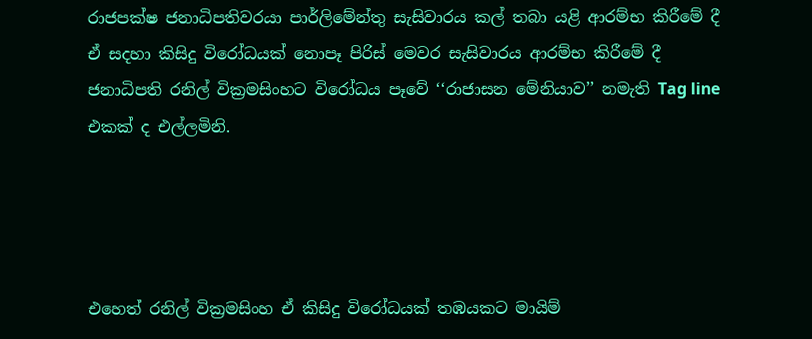රාජපක්ෂ ජනාධිපතිවරයා පාර්ලිමේන්තු සැසිවාරය කල් තබා යළි ආරම්භ කිරීමේ දී ඒ සදහා කිසිදු විරෝධයක් නොපෑ පිරිස් මෙවර සැසිවාරය ආරම්භ කිරීමේ දී ජනාධිපති රනිල් වික්‍රමසිංහට විරෝධය පෑවේ ‘‘රාජාසන මේනියාව’’ නමැති Tag line එකක් ද එල්ලමිනි.




එහෙත් රනිල් වික්‍රමසිංහ ඒ කිසිදු විරෝධයක් තඹයකට මායිම්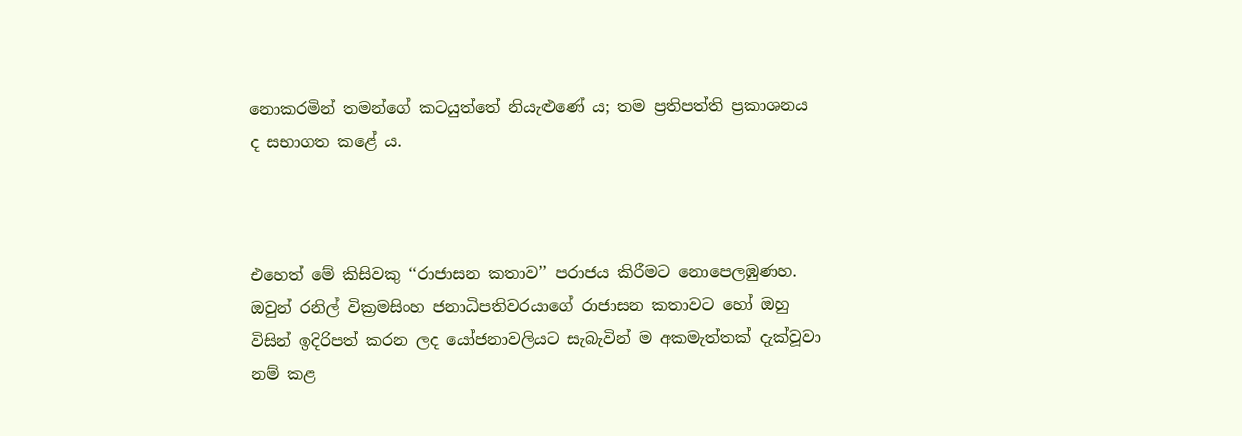නොකරමින් තමන්ගේ කටයුත්තේ නියැළුණේ ය; තම ප්‍රතිපත්ති ප්‍රකාශනය ද සභාගත කළේ ය.



එහෙත් මේ කිසිවකු ‘‘රාජාසන කතාව’’ පරාජය කිරීමට නොපෙලඹුණහ. ඔවුන් රනිල් වික්‍රමසිංහ ජනාධිපතිවරයාගේ රාජාසන කතාවට හෝ ඔහු විසින් ඉදිරිපත් කරන ලද යෝජනාවලියට සැබැවින් ම අකමැත්තක් දැක්වූවා නම් කළ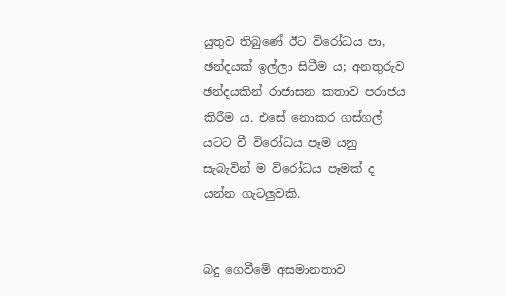යුතුව තිබුණේ ඊට විරෝධය පා, ඡන්දයක් ඉල්ලා සිටීම ය; අනතුරුව ඡන්දයකින් රාජාසන කතාව පරාජය කිරීම ය. එසේ නොකර ගස්ගල් යටට වී විරෝධය පෑම යනු සැබැවින් ම විරෝධය පෑමක් ද යන්න ගැටලුවකි.


බදු ගෙවීමේ අසමානතාව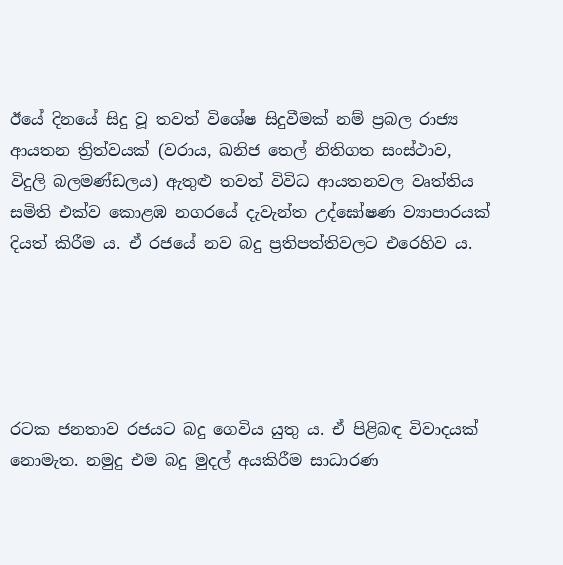ඊයේ දිනයේ සිදු වූ තවත් විශේෂ සිදුවීමක් නම් ප්‍රබල රාජ්‍ය ආයතන ත්‍රිත්වයක් (වරාය, ඛනිජ තෙල් නිතිගත සංස්ථාව, විදුලි බලමණ්ඩලය) ඇතුළු තවත් විවිධ ආයතනවල වෘත්තිය සමිති එක්ව කොළඹ නගරයේ දැවැන්ත උද්ඝෝෂණ ව්‍යාපාරයක් දියත් කිරීම ය. ඒ රජයේ නව බදු ප්‍රතිපත්තිවලට එරෙහිව ය.





රටක ජනතාව රජයට බදු ගෙවිය යුතු ය. ඒ පිළිබඳ විවාදයක් නොමැත. නමුදු එම බදු මුදල් අයකිරීම සාධාරණ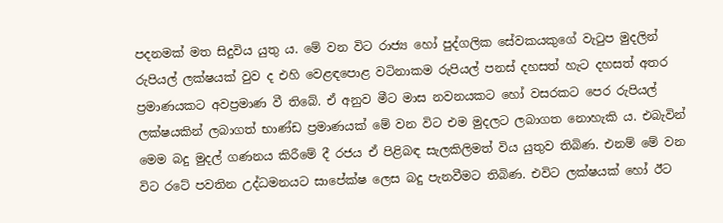පදනමක් මත සිදුවිය යුතු ය. මේ වන විට රාජ්‍ය හෝ පුද්ගලික සේවකයකුගේ වැටුප මුදලින් රුපියල් ලක්ෂයක් වුව ද එහි වෙළඳපොළ වටිනාකම රුපියල් පනස් දහසත් හැට දහසත් අතර ප්‍රමාණයකට අවප්‍රමාණ වී තිබේ. ඒ අනුව මීට මාස නවනයකට හෝ වසරකට පෙර රුපියල් ලක්ෂයකින් ලබාගත් භාණ්ඩ ප්‍රමාණයක් මේ වන විට එම මුදලට ලබාගත නොහැකි ය. එබැවින් මෙම බදු මුදල් ගණනය කිරීමේ දී රජය ඒ පිළිබඳ සැලකිලිමත් විය යුතුව තිබිණ. එනම් මේ වන  විට රටේ පවතින උද්ධමනයට සාපේක්ෂ ලෙස බදු පැනවීමට තිබිණ. එවිට ලක්ෂයක් හෝ ඊට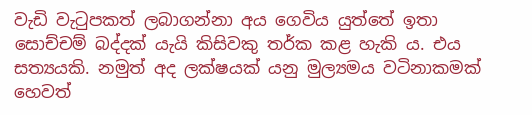වැඩි වැටුපකත් ලබාගන්නා අය ගෙවිය යුත්තේ ඉතා සොච්චම් බද්දක් යැයි කිසිවකු තර්ක කළ හැකි ය. එය සත්‍යයකි. නමුත් අද ලක්ෂයක් යනු මුල්‍යමය වටිනාකමක් හෙවත්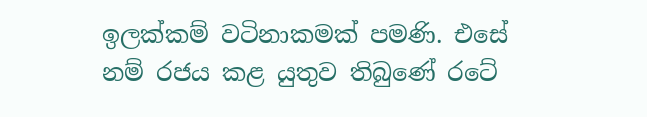ඉලක්කම් වටිනාකමක් පමණි. එසේ නම් රජය කළ යුතුව තිබුණේ රටේ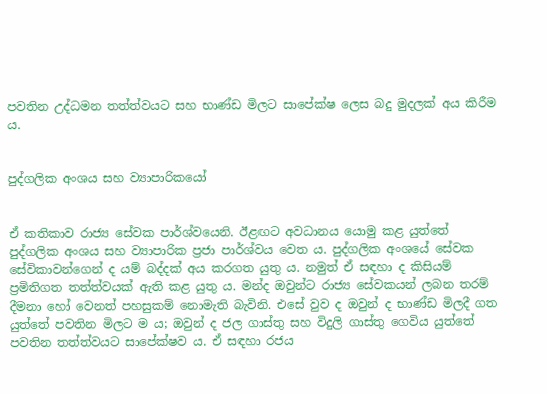පවතින උද්ධමන තත්ත්වයට සහ භාණ්ඩ මිලට සාපේක්ෂ ලෙස බදු මුදලක් අය කිරීම ය.


පුද්ගලික අංශය සහ ව්‍යාපාරිකයෝ


ඒ කතිකාව රාජ්‍ය සේවක පාර්ශ්වයෙනි. ඊළඟට අවධානය යොමු කළ යුත්තේ පුද්ගලික අංශය සහ ව්‍යාපාරික ප්‍රජා පාර්ශ්වය වෙත ය. පුද්ගලික අංශයේ සේවක සේවිකාවන්ගෙන් ද යම් බද්දක් අය කරගත යුතු ය. නමුත් ඒ සඳහා ද කිසියම් ප්‍රමිතිගත තත්ත්වයක් ඇති කළ යුතු ය. මන්ද ඔවුන්ට රාජ්‍ය සේවකයන් ලබන තරම් දීමනා හෝ වෙනත් පහසුකම් නොමැති බැවිනි. එසේ වුව ද ඔවුන් ද භාණ්ඩ මිලදී ගත යුත්තේ පවතින මිලට ම ය; ඔවුන් ද ජල ගාස්තු සහ විදුලි ගාස්තු ගෙවිය යුත්තේ පවතින තත්ත්වයට සාපේක්ෂව ය. ඒ සඳහා රජය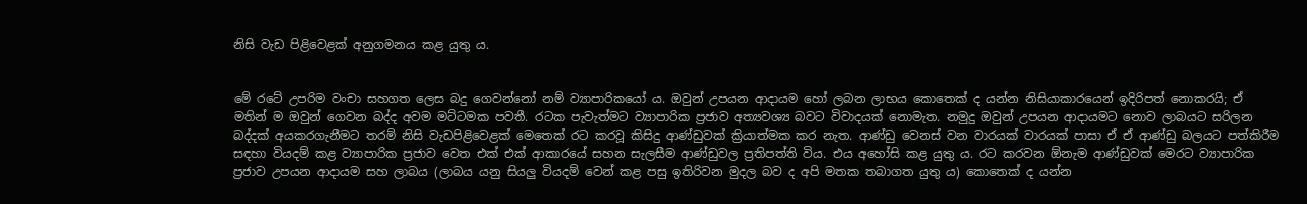නිසි වැඩ පිළිවෙළක් අනුගමනය කළ යුතු ය.


මේ රටේ උපරිම වංචා සහගත ලෙස බදු ගෙවන්නෝ නම් ව්‍යාපාරිකයෝ ය. ඔවුන් උපයන ආදායම හෝ ලබන ලාභය කොතෙක් ද යන්න නිසියාකාරයෙන් ඉදිරිපත් නොකරයි; ඒ මතින් ම ඔවුන් ගෙවන බද්ද අවම මට්ටමක පවතී. රටක පැවැත්මට ව්‍යාපාරික ප්‍රජාව අත්‍යවශ්‍ය බවට විවාදයක් නොමැත. නමුදු ඔවුන් උපයන ආදායමට නොව ලාබයට සරිලන බද්දක් අයකරගැනීමට තරම් නිසි වැඩපිළිවෙළක් මෙතෙක් රට කරවූ කිසිදු ආණ්ඩුවක් ක්‍රියාත්මක කර නැත. ආණ්ඩු වෙනස් වන වාරයක් වාරයක් පාසා ඒ ඒ ආණ්ඩු බලයට පත්කිරීම සඳහා වියදම් කළ ව්‍යාපාරික ප්‍රජාව වෙත එක් එක් ආකාරයේ සහන සැලසීම ආණ්ඩුවල ප්‍රතිපත්ති විය. එය අහෝසි කළ යුතු ය. රට කරවන ඕනැම ආණ්ඩුවක් මෙරට ව්‍යාපාරික ප්‍රජාව උපයන ආදායම සහ ලාබය (ලාබය යනු සියලු වියදම් වෙන් කළ පසු ඉතිරිවන මුදල බව ද අපි මතක තබාගත යුතු ය) කොතෙක් ද යන්න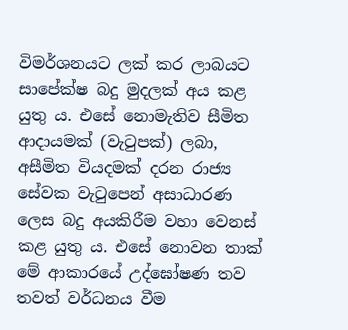විමර්ශනයට ලක් කර ලාබයට සාපේක්ෂ බදු මුදලක් අය කළ යුතු ය. එසේ නොමැතිව සීමිත ආදායමක් (වැටුපක්) ලබා, අසීමිත වියදමක් දරන රාජ්‍ය සේවක වැටුපෙන් අසාධාරණ ලෙස බදු අයකිරීම වහා වෙනස් කළ යුතු ය. එසේ නොවන තාක් මේ ආකාරයේ උද්ඝෝෂණ තව තවත් වර්ධනය වීම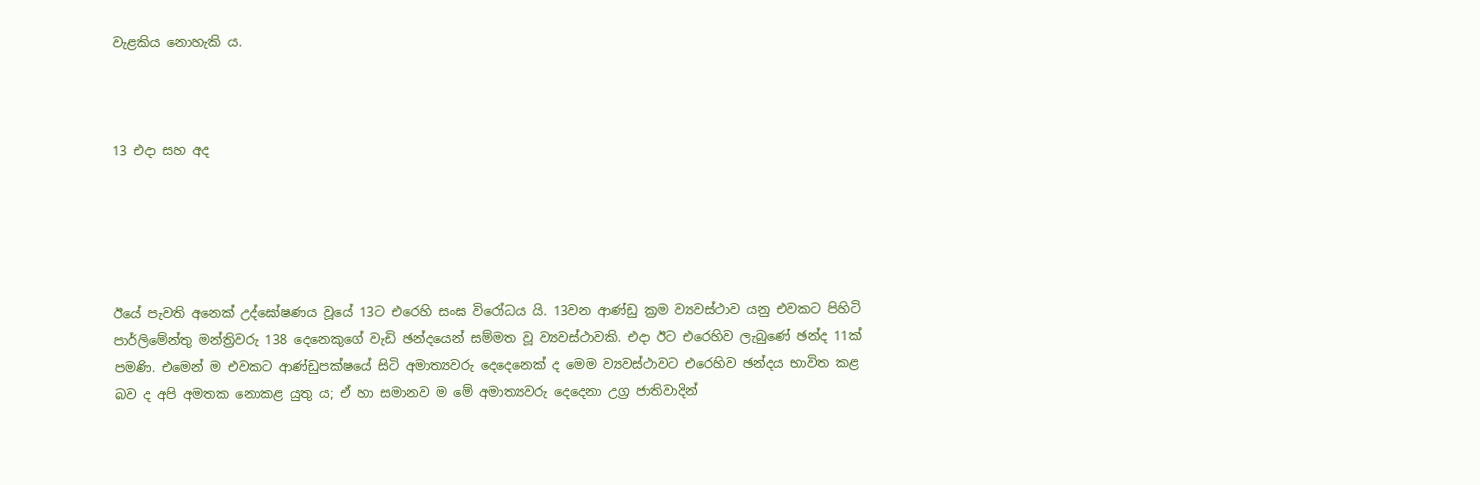වැළකිය නොහැකි ය.



13 එදා සහ අද





ඊයේ පැවති අනෙක් උද්ඝෝෂණය වූයේ 13ට එරෙහි සංඝ විරෝධය යි. 13වන ආණ්ඩු ක්‍රම ව්‍යවස්ථාව යනු එවකට පිහිටි පාර්ලිමේන්තු මන්ත්‍රිවරු 138 දෙනෙකුගේ වැඩි ඡන්දයෙන් සම්මත වූ ව්‍යවස්ථාවකි. එදා ඊට එරෙහිව ලැබුණේ ඡන්ද 11ක් පමණි. එමෙන් ම එවකට ආණ්ඩුපක්ෂයේ සිටි අමාත්‍යවරු දෙදෙනෙක් ද මෙම ව්‍යවස්ථාවට එරෙහිව ඡන්දය භාවිත කළ බව ද අපි අමතක නොකළ යුතු ය; ඒ හා සමානව ම මේ අමාත්‍යවරු දෙදෙනා උග්‍ර ජාතිවාදින්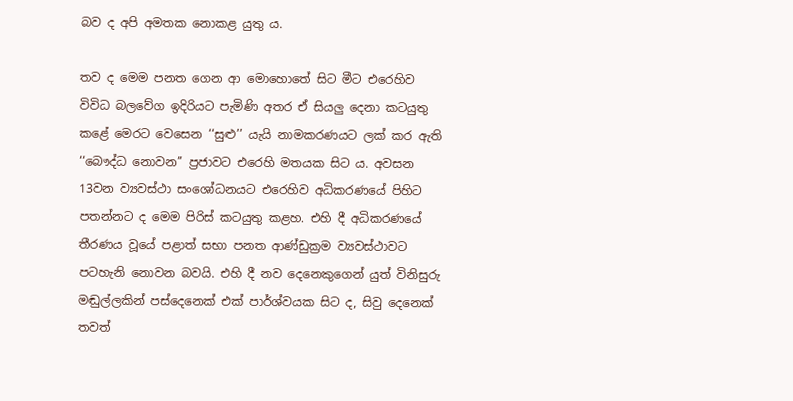බව ද අපි අමතක නොකළ යුතු ය.

තව ද මෙම පනත ගෙන ආ මොහොතේ සිට මීට එරෙහිව විවිධ බලවේග ඉදිරියට පැමිණි අතර ඒ සියලු දෙනා කටයුතු කළේ මෙරට වෙසෙන ‘‘සුළු’’ යැයි නාමකරණයට ලක් කර ඇති ‘‘බෞද්ධ නොවන’’ ප්‍රජාවට එරෙහි මතයක සිට ය. අවසන 13වන ව්‍යවස්ථා සංශෝධනයට එරෙහිව අධිකරණයේ පිහිට පතන්නට ද මෙම පිරිස් කටයුතු කළහ. එහි දී අධිකරණයේ තීරණය වූයේ පළාත් සභා පනත ආණ්ඩුක්‍රම ව්‍යවස්ථාවට පටහැනි නොවන බවයි. එහි දී නව දෙනෙකුගෙන් යුත් විනිසුරු මඬුල්ලකින් පස්දෙනෙක් එක් පාර්ශ්වයක සිට ද, සිවු දෙනෙක් තවත්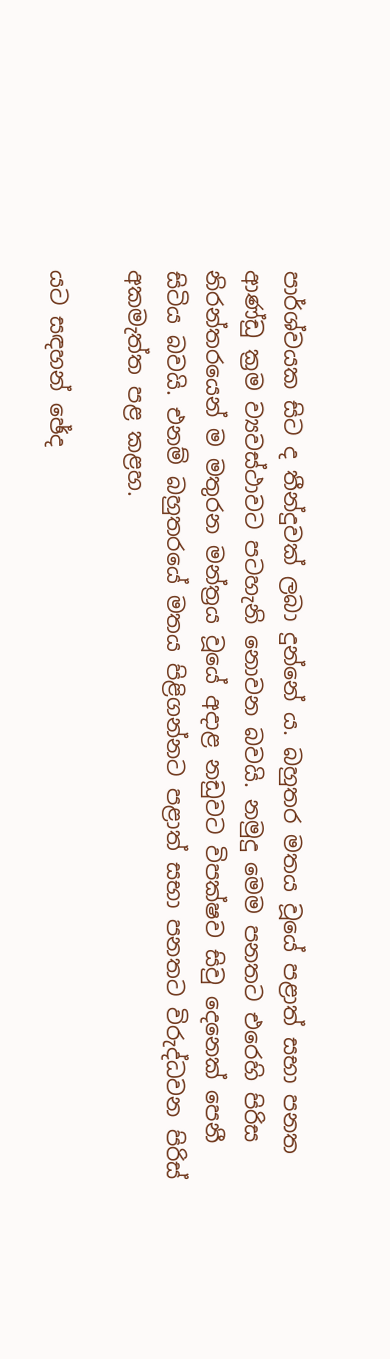පාර්ශ්වයක සිට ද තීන්දුවක් ලබා දුන්නේ ය. බහුතර මතය වූයේ පළාත් සභා පනත ආණ්ඩු ක්‍රම ව්‍යවස්ථාවට පටහැනි නොවන බවයි. නමුදු මෙම පනතට එරෙහි පිරිස නිරන්තරයෙන් ම මතුරන මන්ත්‍රය වූයේ අදාළ නඩුවට විපක්ෂව සිවු දෙනෙක් පෙනී සිටිය බවයි. එනම් බහුතරයේ මතය පිළිගන්නට පළාත් සභා පනතට විරුද්ධවන පිරිස් අකමැත්ත පළ කළහ.

යට සඳහන් ඡේද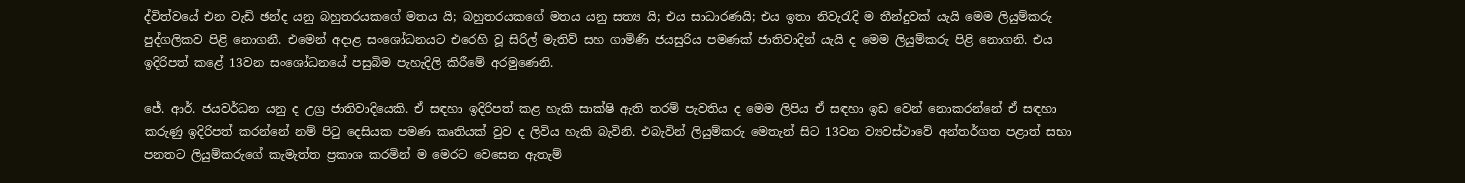ද්විත්වයේ එන වැඩි ඡන්ද යනු බහුතරයකගේ මතය යි; බහුතරයකගේ මතය යනු සත්‍ය යි; එය සාධාරණයි; එය ඉතා නිවැරැදි ම තීන්දුවක් යැයි මෙම ලියුම්කරු පුද්ගලිකව පිළි නොගනී. එමෙන් අදාළ සංශෝධනයට එරෙහි වූ සිරිල් මැතිව් සහ ගාමිණි ජයසුරිය පමණක් ජාතිවාදින් යැයි ද මෙම ලියුම්කරු පිළි නොගනි. එය ඉදිරිපත් කළේ 13වන සංශෝධනයේ පසුබිම පැහැදිලි කිරීමේ අරමුණෙනි.

ජේ. ආර්. ජයවර්ධන යනු ද උග්‍ර ජාතිවාදියෙකි. ඒ සඳහා ඉදිරිපත් කළ හැකි සාක්ෂි ඇති තරම් පැවතිය ද මෙම ලිපිය ඒ සඳහා ඉඩ වෙන් නොකරන්නේ ඒ සඳහා කරුණු ඉදිරිපත් කරන්නේ නම් පිටු දෙසියක පමණ කෘතියක් වුව ද ලිවිය හැකි බැවිනි. එබැවින් ලියුම්කරු මෙතැන් සිට 13වන ව්‍යවස්ථාවේ අන්තර්ගත පළාත් සභා පනතට ලියුම්කරුගේ කැමැත්ත ප්‍රකාශ කරමින් ම මෙරට වෙසෙන ඇතැම්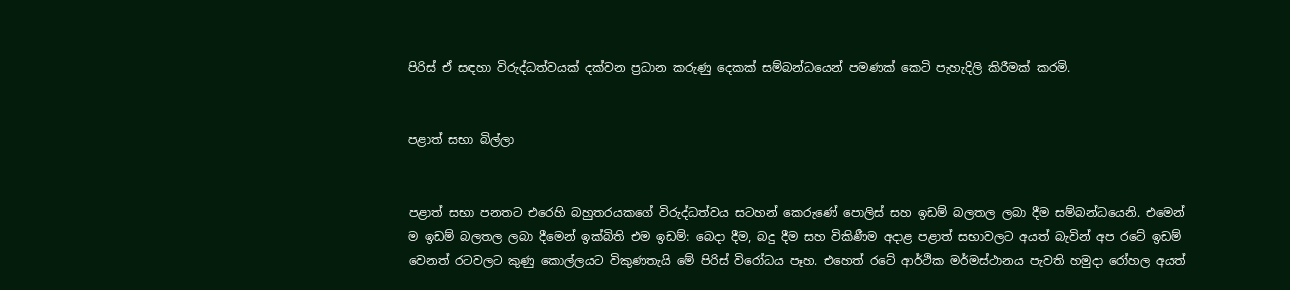පිරිස් ඒ සඳහා විරුද්ධත්වයක් දක්වන ප්‍රධාන කරුණු දෙකක් සම්බන්ධයෙන් පමණක් කෙටි පැහැදිලි කිරීමක් කරමි.


පළාත් සභා බිල්ලා


පළාත් සභා පනතට එරෙහි බහුතරයකගේ විරුද්ධත්වය සටහන් කෙරුණේ පොලිස් සහ ඉඩම් බලතල ලබා දීම සම්බන්ධයෙනි. එමෙන් ම ඉඩම් බලතල ලබා දීමෙන් ඉක්බිති එම ඉඩම්: බෙදා දීම, බදු දීම සහ විකිණීම අදාළ පළාත් සභාවලට අයත් බැවින් අප රටේ ඉඩම් වෙනත් රටවලට කුණු කොල්ලයට විකුණතැයි මේ පිරිස් විරෝධය පෑහ. එහෙත් රටේ ආර්ථික මර්මස්ථානය පැවති හමුදා රෝහල අයත්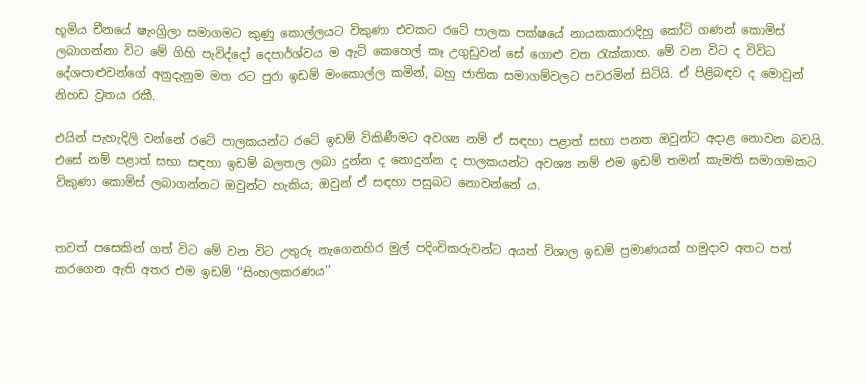භූමිය චීනයේ ෂැංග්‍රිලා සමාගමට කුණු කොල්ලයට විකුණා එවකට රටේ පාලක පක්ෂයේ නායකකාරාදිහු කෝටි ගණන් කොමිස් ලබාගන්නා විට මේ ගිහි පැවිද්දෝ දෙපාර්ශ්වය ම ඇටි කෙහෙල් කෑ උගුඩුවන් සේ ගොළු වත රැක්කාහ. මේ වන විට ද විවිධ දේශපාළුවන්ගේ අනුදැනුම මත රට පුරා ඉඩම් මංකොල්ල කමින්, බහු ජාතික සමාගම්වලට පවරමින් සිටියි. ඒ පිළිබඳව ද මොවුන් නිහඩ ව්‍රතය රකී.

එයින් පැහැදිලි වන්නේ රටේ පාලකයන්ට රටේ ඉඩම් විකිණීමට අවශ්‍ය නම් ඒ සඳහා පළාත් සභා පනත ඔවුන්ට අදාළ නොවන බවයි. එසේ නම් පළාත් සභා සඳහා ඉඩම් බලතල ලබා දුන්න ද නොදුන්න ද පාලකයන්ට අවශ්‍ය නම් එම ඉඩම් තමන් කැමති සමාගමකට විකුණා කොමිස් ලබාගන්නට ඔවුන්ට හැකිය; ඔවුන් ඒ සඳහා පසුබට නොවන්නේ ය.


තවත් පසෙකින් ගත් විට මේ වන විට උතුරු නැගෙනහිර මුල් පදිංචිකරුවන්ට අයත් විශාල ඉඩම් ප්‍රමාණයක් හමුදාව අතට පත් කරගෙන ඇති අතර එම ඉඩම් ‘‘සිංහලකරණය’’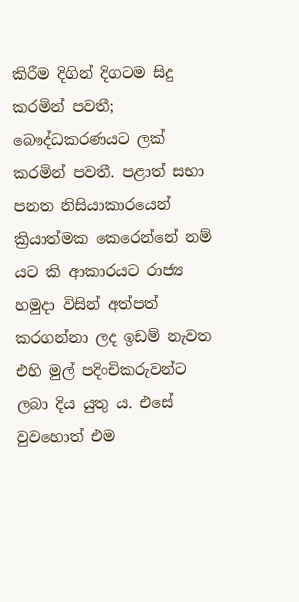කිරීම දිගින් දිගටම සිදු කරමින් පවතී; බෞද්ධකරණයට ලක් කරමින් පවතී. පළාත් සභා පනත නිසියාකාරයෙන් ක්‍රියාත්මක කෙරෙන්නේ නම් යට කි ආකාරයට රාජ්‍ය හමුදා විසින් අත්පත් කරගන්නා ලද ඉඩම් නැවත එහි මුල් පදිංචිකරුවන්ට ලබා දිය යුතු ය. එසේ වුවහොත් එම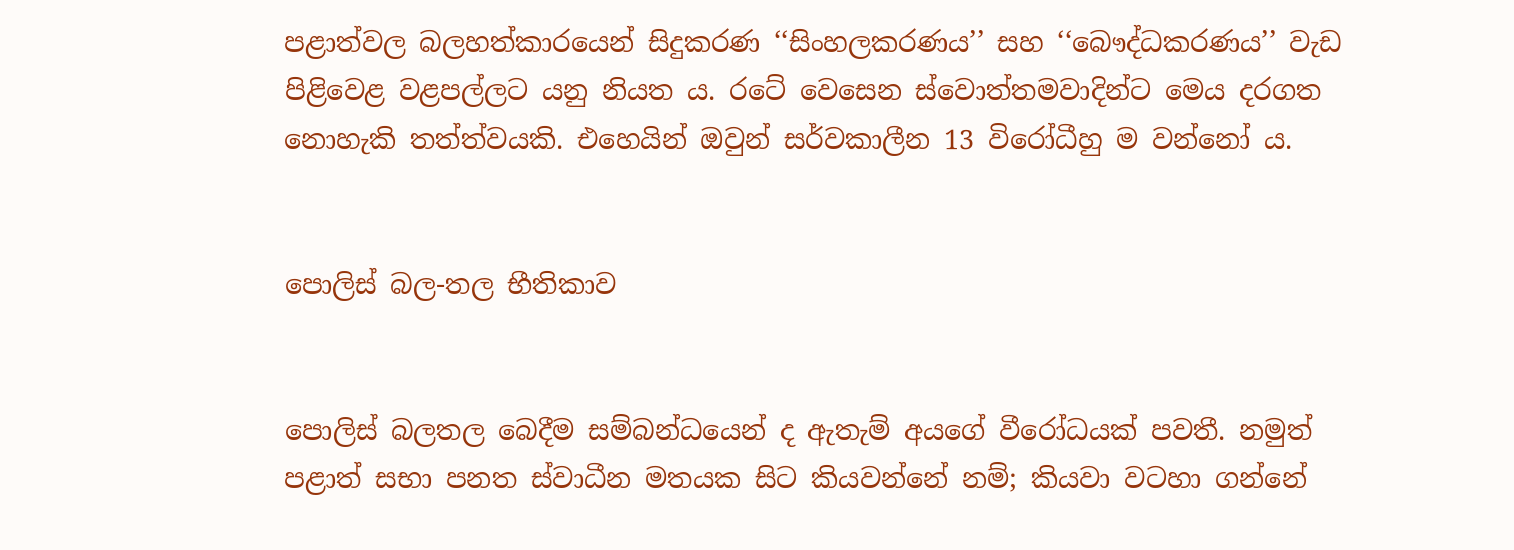පළාත්වල බලහත්කාරයෙන් සිදුකරණ ‘‘සිංහලකරණය’’ සහ ‘‘බෞද්ධකරණය’’ වැඩ පිළිවෙළ වළපල්ලට යනු නියත ය. රටේ වෙසෙන ස්වොත්තමවාදින්ට මෙය දරගත නොහැකි තත්ත්වයකි. එහෙයින් ඔවුන් සර්වකාලීන 13 විරෝධීහු ම වන්නෝ ය.


පොලිස් බල-තල භීතිකාව


පොලිස් බලතල බෙදීම සම්බන්ධයෙන් ද ඇතැම් අයගේ වීරෝධයක් පවතී. නමුත් පළාත් සභා පනත ස්වාධීන මතයක සිට කියවන්නේ නම්; කියවා වටහා ගන්නේ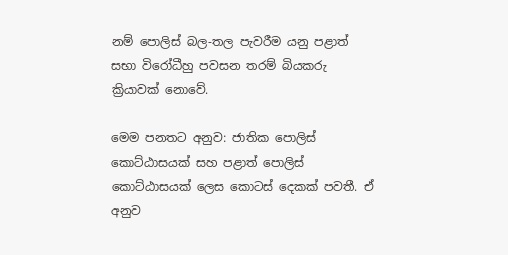නම් පොලිස් බල-තල පැවරීම යනු පළාත් සභා විරෝධීහු පවසන තරම් බියකරු ක්‍රියාවක් නොවේ.

මෙම පනතට අනුව: ජාතික පොලිස් කොට්ඨාසයක් සහ පළාත් පොලිස් කොට්ඨාසයක් ලෙස කොටස් දෙකක් පවතී. ඒ අනුව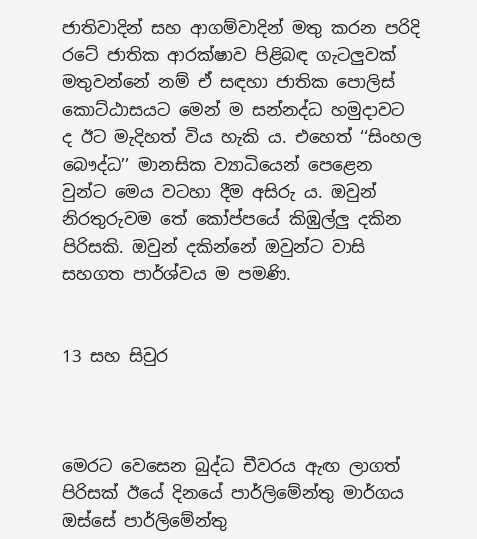ජාතිවාදින් සහ ආගම්වාදින් මතු කරන පරිදි රටේ ජාතික ආරක්ෂාව පිළිබඳ ගැටලුවක් මතුවන්නේ නම් ඒ සඳහා ජාතික පොලිස් කොට්ඨාසයට මෙන් ම සන්නද්ධ හමුදාවට ද ඊට මැදිහත් විය හැකි ය. එහෙත් ‘‘සිංහල බෞද්ධ’’ මානසික ව්‍යාධියෙන් පෙළෙන වුන්ට මෙය වටහා දීම අසිරු ය. ඔවුන් නිරතුරුවම තේ කෝප්පයේ කිඹුල්ලු දකින පිරිසකි. ඔවුන් දකින්නේ ඔවුන්ට වාසි සහගත පාර්ශ්වය ම පමණි.


13 සහ සිවුර



මෙරට වෙසෙන බුද්ධ චීවරය ඇඟ ලාගත් පිරිසක් ඊයේ දිනයේ පාර්ලිමේන්තු මාර්ගය ඔස්සේ පාර්ලිමේන්තු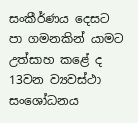සංකීර්ණය දෙසට පා ගමනකින් යාමට උත්සාහ කළේ ද 13වන ව්‍යවස්ථා සංශෝධනය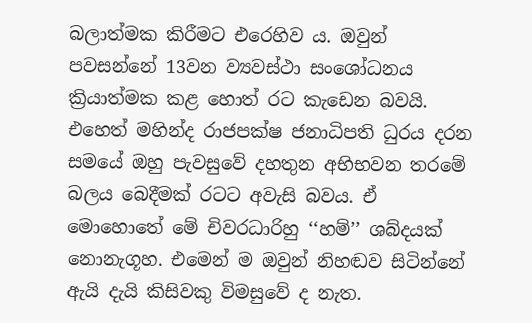බලාත්මක කිරීමට එරෙහිව ය. ඔවුන් පවසන්නේ 13වන ව්‍යවස්ථා සංශෝධනය ක්‍රියාත්මක කළ හොත් රට කැඩෙන බවයි. එහෙත් මහින්ද රාජපක්ෂ ජනාධිපති ධුරය දරන සමයේ ඔහු පැවසුවේ දහතුන අභිභවන තරමේ බලය බෙදීමක් රටට අවැසි බවය. ඒ මොහොතේ මේ චිවරධාරිහු ‘‘හම්’’ ශබ්දයක් නොනැගූහ. එමෙන් ම ඔවුන් නිහඬව සිටින්නේ ඇයි දැයි කිසිවකු විමසුවේ ද නැත.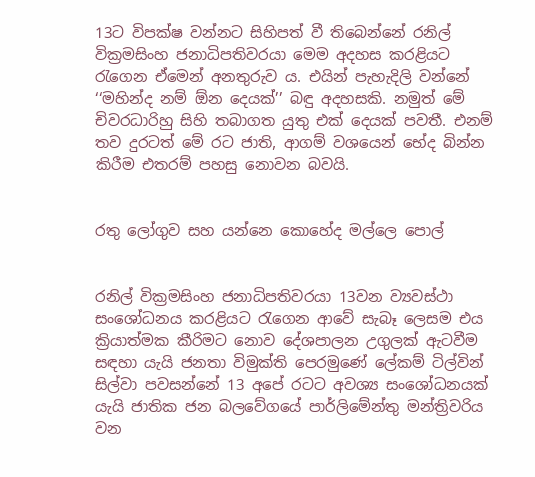13ට විපක්ෂ වන්නට සිහිපත් වී තිබෙන්නේ රනිල් වික්‍රමසිංහ ජනාධිපතිවරයා මෙම අදහස කරළියට රැගෙන ඒමෙන් අනතුරුව ය. එයින් පැහැදිලි වන්නේ ‘‘මහින්ද නම් ඕන දෙයක්’’ බඳු අදහසකි. නමුත් මේ චිවරධාරිහු සිහි තබාගත යුතු එක් දෙයක් පවතී. එනම් තව දුරටත් මේ රට ජාති, ආගම් වශයෙන් භේද බින්න කිරීම එතරම් පහසු නොවන බවයි.


රතු ලෝගුව සහ යන්නෙ කොහේද මල්ලෙ පොල්


රනිල් වික්‍රමසිංහ ජනාධිපතිවරයා 13වන ව්‍යවස්ථා සංශෝධනය කරළියට රැගෙන ආවේ සැබෑ ලෙසම එය ක්‍රියාත්මක කීරිමට නොව දේශපාලන උගුලක් ඇටවීම සඳහා යැයි ජනතා විමුක්ති පෙරමුණේ ලේකම් ටිල්වින් සිල්වා පවසන්නේ 13 අපේ රටට අවශ්‍ය සංශෝධනයක් යැයි ජාතික ජන බලවේගයේ පාර්ලිමේන්තු මන්ත්‍රිවරිය වන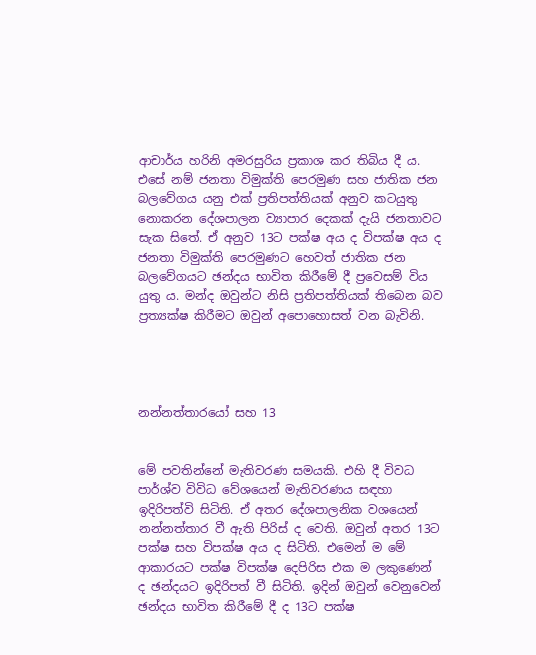ආචාර්ය හරිනි අමරසුරිය ප්‍රකාශ කර තිබිය දී ය. එසේ නම් ජනතා විමුක්ති පෙරමුණ සහ ජාතික ජන බලවේගය යනු එක් ප්‍රතිපත්තියක් අනුව කටයුතු නොකරන දේශපාලන ව්‍යාපාර දෙකක් දැයි ජනතාවට සැක සිතේ. ඒ අනුව 13ට පක්ෂ අය ද විපක්ෂ අය ද ජනතා විමුක්ති පෙරමුණට හෙවත් ජාතික ජන බලවේගයට ඡන්දය භාවිත කිරීමේ දී ප්‍රවෙසම් විය යුතු ය. මන්ද ඔවුන්ට නිසි ප්‍රතිපත්තියක් තිබෙන බව ප්‍රත්‍යක්ෂ කිරීමට ඔවුන් අපොහොසත් වන බැවිනි.




නන්නත්තාරයෝ සහ 13


මේ පවතින්නේ මැතිවරණ සමයකි. එහි දී විවධ පාර්ශ්ව විවිධ වේශයෙන් මැතිවරණය සඳහා ඉදිරිපත්වි සිටිති. ඒ අතර දේශපාලනික වශයෙන් නන්නත්තාර වී ඇති පිරිස් ද වෙති. ඔවුන් අතර 13ට පක්ෂ සහ විපක්ෂ අය ද සිටිති. එමෙන් ම මේ ආකාරයට පක්ෂ විපක්ෂ දෙපිරිස එක ම ලකුණෙන් ද ඡන්දයට ඉදිරිපත් වී සිටිති. ඉදින් ඔවුන් වෙනුවෙන් ඡන්දය භාවිත කිරීමේ දී ද 13ට පක්ෂ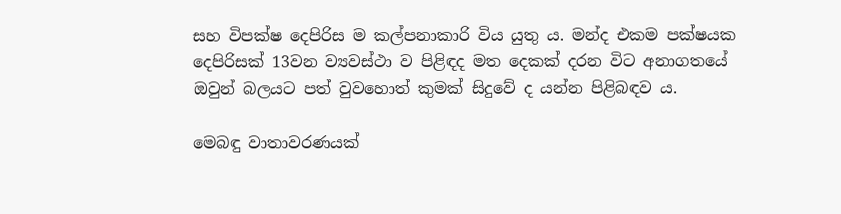සහ විපක්ෂ දෙපිරිස ම කල්පනාකාරි විය යුතු ය. මන්ද එකම පක්ෂයක දෙපිරිසක් 13වන ව්‍යවස්ථා ව පිළිඳද මත දෙකක් දරන විට අනාගතයේ ඔවුන් බලයට පත් වුවහොත් කුමක් සිදුවේ ද යන්න පිළිබඳව ය.

මෙබඳු වාතාවරණයක්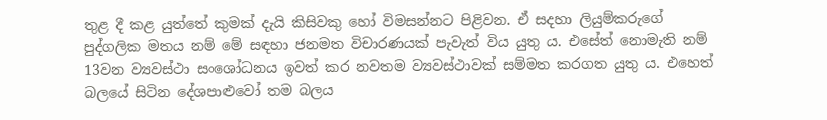තුළ දී කළ යුත්තේ කුමක් දැයි කිසිවකු හෝ විමසන්නට පිළිවන. ඒ සදහා ලියුම්කරුගේ පුද්ගලික මතය නම් මේ සඳහා ජනමත විචාරණයක් පැවැත් විය යුතු ය. එසේත් නොමැති නම් 13වන ව්‍යවස්ථා සංශෝධනය ඉවත් කර නවතම ව්‍යවස්ථාවක් සම්මත කරගත යුතු ය. එහෙත් බලයේ සිටින දේශපාළුවෝ තම බලය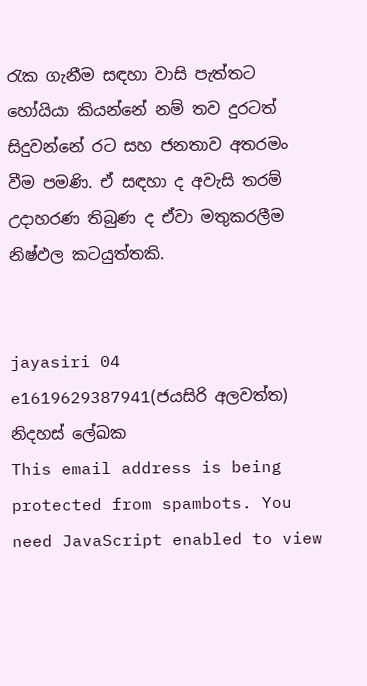රැක ගැනීම සඳහා වාසි පැත්තට හෝයියා කියන්නේ නම් තව දුරටත් සිදුවන්නේ රට සහ ජනතාව අතරමං වීම පමණි. ඒ සඳහා ද අවැසි තරම් උදාහරණ තිබුණ ද ඒවා මතුකරලීම නිෂ්ඵල කටයුත්තකි.


jayasiri 04 e1619629387941(ජයසිරි අලවත්ත)
නිදහස් ලේඛක
This email address is being protected from spambots. You need JavaScript enabled to view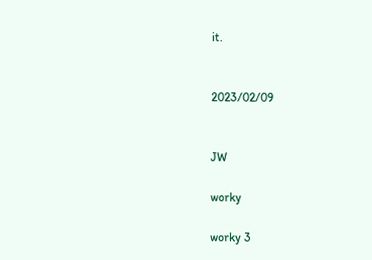it.


2023/02/09


JW

worky

worky 3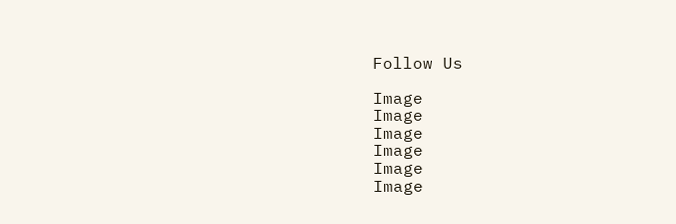Follow Us

Image
Image
Image
Image
Image
Image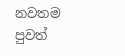නවතම පුවත්